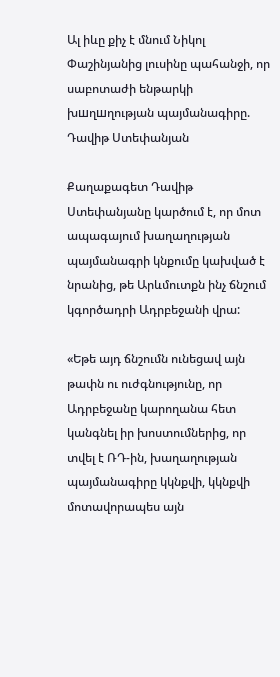Ալ իևը քիչ է մնում Նիկոլ Փաշինյանից լուսինը պահանջի, որ սաբոտաժի ենթարկի խшղшղության պայմանագիրը. Դավիթ Ստեփանյան

Քաղաքագետ Դավիթ Ստեփանյանը կարծում է, որ մոտ ապագայում խաղաղության պայմանագրի կնքումը կախված է նրանից, թե Արևմուտքն ինչ ճնշում կգործադրի Ադրբեջանի վրա:

«Եթե այդ ճնշումն ունեցավ այն թափն ու ուժգնությունը, որ Ադրբեջանը կարողանա հետ կանգնել իր խոստումներից, որ տվել է ՌԴ-ին, խաղաղության պայմանագիրը կկնքվի, կկնքվի մոտավորապես այն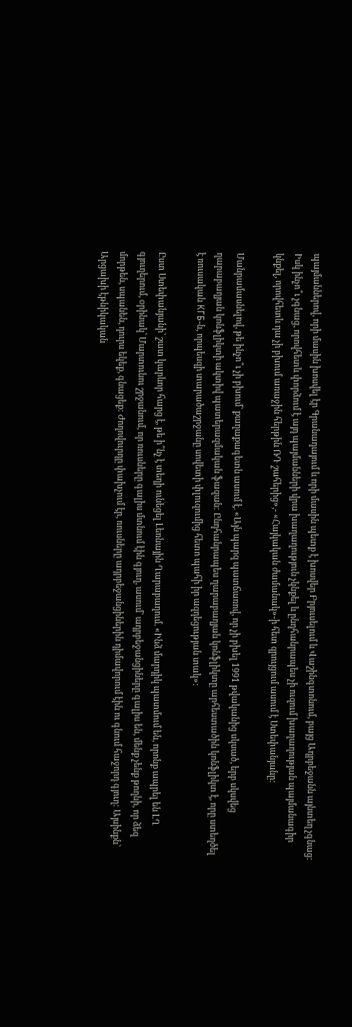պայմաններով, որի մասին խոսվել էր Գրանադայում և որի մասին պետք է խոսվեր Բրյուսելում և Վաշինգտոնում, բայց Ադրբեջանն այնտեղ չգնաց: Իսկ ինչո՞ւ չգնաց, որովհետև փորձում է այդ պայմանների վրա խաղաղություն չկնքել և ընդհանրապես չի ուզում խաղաղության պայմանագիր կնքել, որովհետև դա չի բխում առաջին հերթին ՌԴ շահերից»,- «Հայկական ժամանակ»-ի հետ զրույցում ասում է Ստեփանյանը:

Մանրամասնելով, թե ինչո՞ւ չի բխում՝ քաղաքագետն ասում է. «Այն պարզ պատճառով, որ չի բխել 1991 թվականից սկսած, երբ սկսվեց ղարաբաղյան կոնֆլիկտի ակտիվ պատերազմական ֆազան: Ընդհանրապես ղարաբաղյան կոնֆլիկտը արհեստածին կոնֆլիկտ է, որը ստեղծել է ռուսական КГБ-ն, որպեսզի տարածաշրջանը սովետի փլուզումից հետո պահի իր ազդեցության տակ»:

Ըստ Ստեփանյանի՝ շատ կարևոր հարց է, թե ի՞նչ է տեղի ունեցել Լեռնային Ղարաբաղում. «Ինձ մարդիկ պատմում են, որոնք ապրել են ԼՂ գյուղերում, օրինակ՝ Մարտունու շրջանում, որ ռուսները գալիս մտնում էին գյուղ, ասում՝ ադրբեջանցիները գալիս են, մենք չենք թողնի, որ ձեզ մորթեն, սպանեն, դուրս եկեք, գնացեք: Ժողովուրդը փախչում էր, ռուսները ադրբեջանցիներին դիմավորում էին ու գնում հաջորդ գյուղ: Այսինքն՝ Արցախի էթնիկական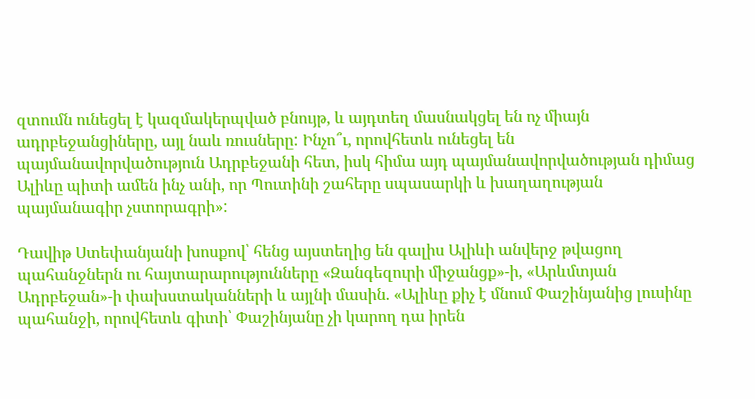զտումն ունեցել է կազմակերպված բնույթ, և այդտեղ մասնակցել են ոչ միայն ադրբեջանցիները, այլ նաև ռուսները: Ինչո՞ւ, որովհետև ունեցել են պայմանավորվածություն Ադրբեջանի հետ, իսկ հիմա այդ պայմանավորվածության դիմաց Ալիևը պիտի ամեն ինչ անի, որ Պուտինի շահերը սպասարկի և խաղաղության պայմանագիր չստորագրի»:

Դավիթ Ստեփանյանի խոսքով՝ հենց այստեղից են գալիս Ալիևի անվերջ թվացող պահանջներն ու հայտարարությունները «Զանգեզուրի միջանցք»-ի, «Արևմտյան Ադրբեջան»-ի փախստականների և այլնի մասին. «Ալիևը քիչ է մնում Փաշինյանից լուսինը պահանջի, որովհետև գիտի՝ Փաշինյանը չի կարող դա իրեն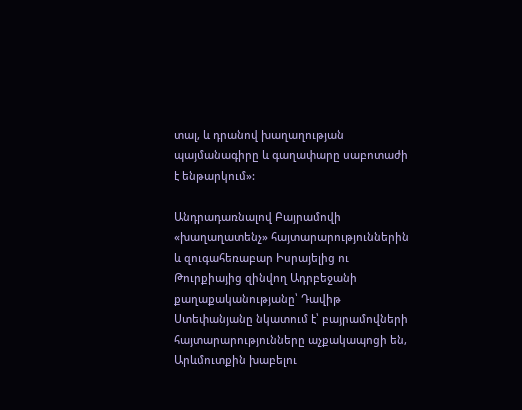տալ, և դրանով խաղաղության պայմանագիրը և գաղափարը սաբոտաժի է ենթարկում»:

Անդրադառնալով Բայրամովի «խաղաղատենչ» հայտարարություններին և զուգահեռաբար Իսրայելից ու Թուրքիայից զինվող Ադրբեջանի քաղաքականությանը՝ Դավիթ Ստեփանյանը նկատում է՝ բայրամովների հայտարարությունները աչքակապոցի են, Արևմուտքին խաբելու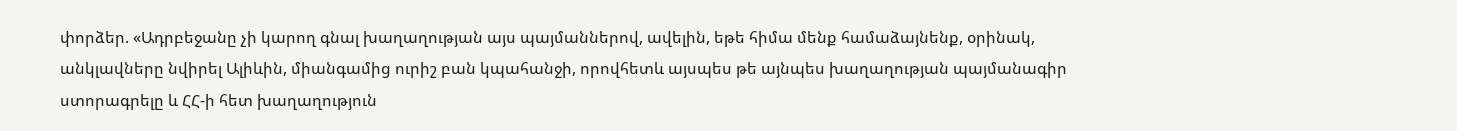փորձեր. «Ադրբեջանը չի կարող գնալ խաղաղության այս պայմաններով, ավելին, եթե հիմա մենք համաձայնենք, օրինակ, անկլավները նվիրել Ալիևին, միանգամից ուրիշ բան կպահանջի, որովհետև այսպես թե այնպես խաղաղության պայմանագիր ստորագրելը և ՀՀ-ի հետ խաղաղություն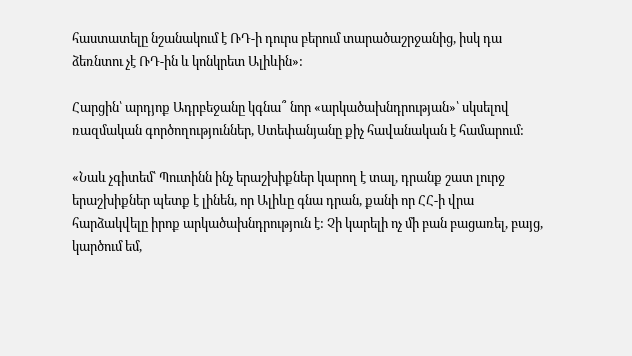հաստատելը նշանակում է ՌԴ-ի դուրս բերում տարածաշրջանից, իսկ դա ձեռնտու չէ ՌԴ-ին և կոնկրետ Ալիևին»:

Հարցին՝ արդյոք Ադրբեջանը կգնա՞ նոր «արկածախնդրության»՝ սկսելով ռազմական գործողություններ, Ստեփանյանը քիչ հավանական է համարում:

«Նաև չգիտեմ՝ Պուտինն ինչ երաշխիքներ կարող է տալ, դրանք շատ լուրջ երաշխիքներ պետք է լինեն, որ Ալիևը գնա դրան, քանի որ ՀՀ-ի վրա հարձակվելը իրոք արկածախնդրություն է: Չի կարելի ոչ մի բան բացառել, բայց, կարծում եմ,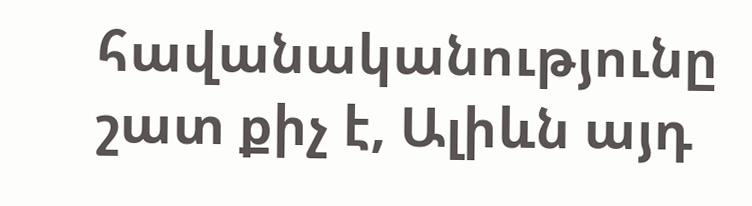հավանականությունը շատ քիչ է, Ալիևն այդ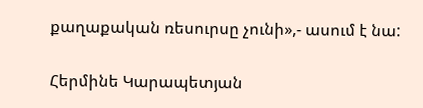քաղաքական ռեսուրսը չունի»,- ասում է նա:

Հերմինե Կարապետյան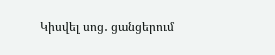Կիսվել սոց․ ցանցերում